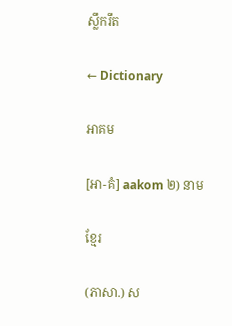ស្លឹករឹត

← Dictionary

អាគម

[អា-គំ] aakom ២) នាម

ខ្មែរ

(ភាសា.) ស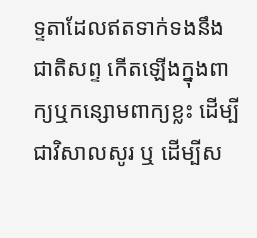ទ្ទតាដែលឥតទាក់ទងនឹងជាតិសព្ទ កើតឡើងក្នុងពាក្យឬកន្សោមពាក្យខ្លះ ដើម្បីជាវិសាលសូរ ឬ ដើម្បីស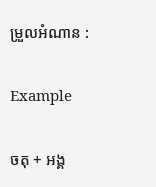ម្រួលអំណាន :

Example

ចតុ + អង្គ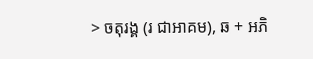> ចតុរង្គ (រ ជាអាគម), ឆ + អភិ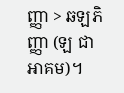ញ្ញា > ឆឡភិញ្ញា (ឡ ជាអាគម)។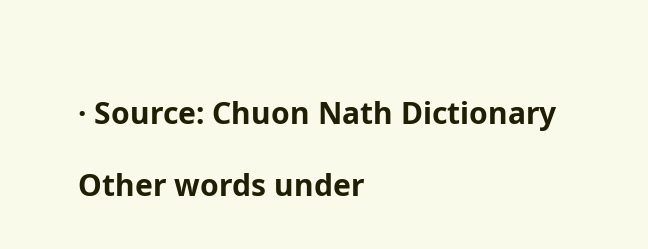· Source: Chuon Nath Dictionary

Other words under